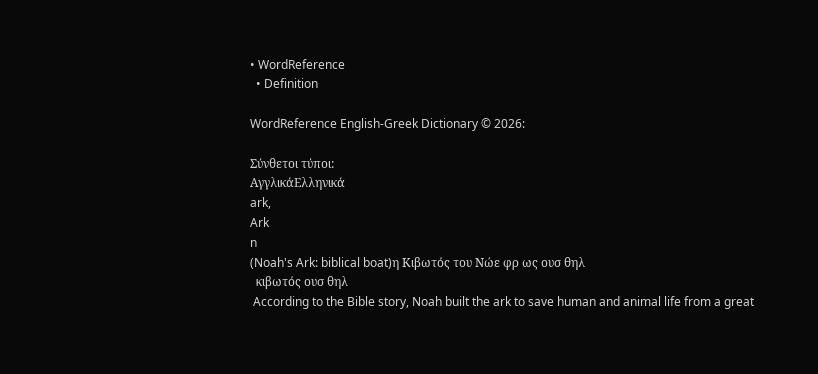• WordReference
  • Definition

WordReference English-Greek Dictionary © 2026:

Σύνθετοι τύποι:
ΑγγλικάΕλληνικά
ark,
Ark
n
(Noah's Ark: biblical boat)η Κιβωτός του Νώε φρ ως ουσ θηλ
  κιβωτός ουσ θηλ
 According to the Bible story, Noah built the ark to save human and animal life from a great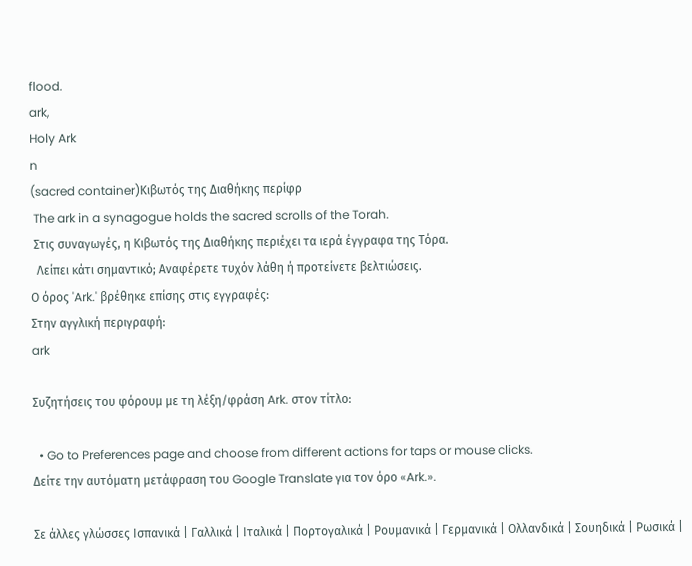flood.
ark,
Holy Ark
n
(sacred container)Κιβωτός της Διαθήκης περίφρ
 The ark in a synagogue holds the sacred scrolls of the Torah.
 Στις συναγωγές, η Κιβωτός της Διαθήκης περιέχει τα ιερά έγγραφα της Τόρα.
  Λείπει κάτι σημαντικό; Αναφέρετε τυχόν λάθη ή προτείνετε βελτιώσεις.
Ο όρος 'Ark.' βρέθηκε επίσης στις εγγραφές:
Στην αγγλική περιγραφή:
ark

Συζητήσεις του φόρουμ με τη λέξη/φράση Ark. στον τίτλο:

  • Go to Preferences page and choose from different actions for taps or mouse clicks.
Δείτε την αυτόματη μετάφραση του Google Translate για τον όρο «Ark.».

Σε άλλες γλώσσες Ισπανικά | Γαλλικά | Ιταλικά | Πορτογαλικά | Ρουμανικά | Γερμανικά | Ολλανδικά | Σουηδικά | Ρωσικά |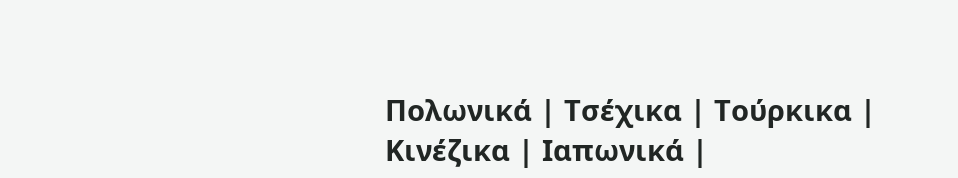Πολωνικά | Τσέχικα | Τούρκικα | Κινέζικα | Ιαπωνικά |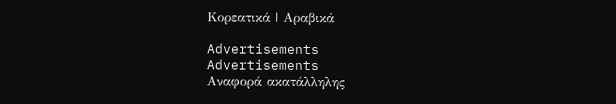Κορεατικά | Αραβικά

Advertisements
Advertisements
Αναφορά ακατάλληλης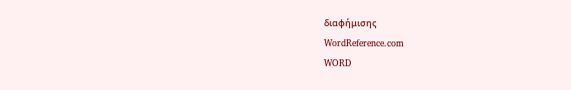διαφήμισης
WordReference.com
WORD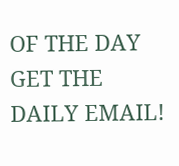OF THE DAY
GET THE DAILY EMAIL!